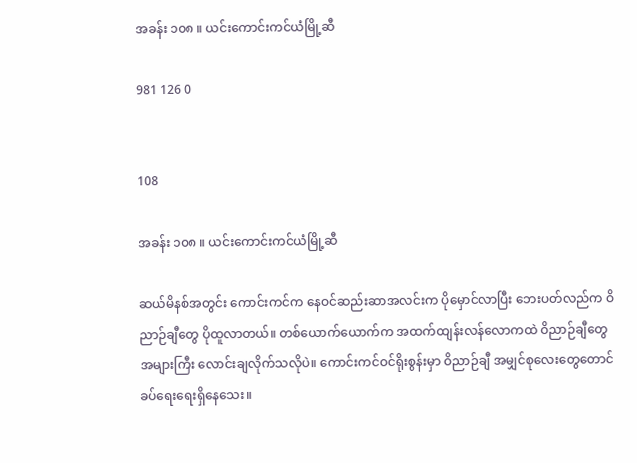အခန်း ၁၀၈ ။ ယင်းကောင်းကင်ယံမြို့ဆီ

981 126 0


108

အခန်း ၁၀၈ ။ ယင်းကောင်းကင်ယံမြို့ဆီ

ဆယ်မိနစ်အတွင်း ကောင်းကင်က နေဝင်ဆည်းဆာအလင်းက ပိုမှောင်လာပြီး ဘေးပတ်လည်က ဝိညာဉ်ချီတွေ ပိုထူလာတယ်။ တစ်ယောက်ယောက်က အထက်ထျန်းလန်လောကထဲ ဝိညာဉ်ချီတွေအများကြီး လောင်းချလိုက်သလိုပဲ။ ‌ကောင်းကင်ဝင်ရိုးစွန်းမှာ ဝိညာဉ်ချီ အမျှင်စုလေးတွေတောင် ခပ်ရေးရေးရှိနေသေး။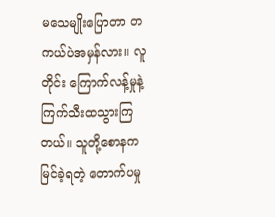မသေမျိုးပြောတာ တကယ်ပဲအမှန်လား။ လူတိုင်း ကြောက်လန့်မှုနဲ့ ကြက်သီးထသွားကြတယ်။ သူတို့စောနကမြင်ခဲ့ရတဲ့ တောက်ပမှု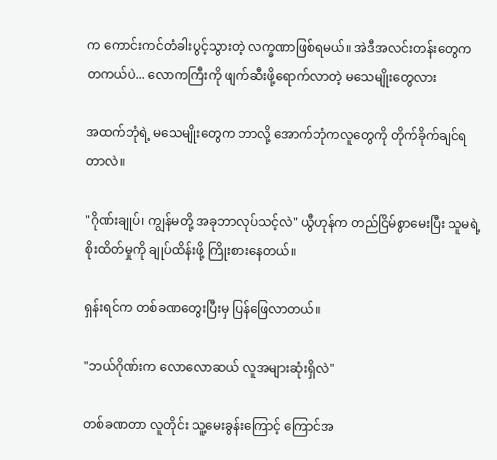က ကောင်းကင်တံခါးပွင့်သွားတဲ့ လက္ခဏာဖြစ်ရမယ်။ အဲဒီအလင်းတန်းတွေက တကယ်ပဲ... လောကကြီးကို ဖျက်ဆီးဖို့ရောက်လာတဲ့ မသေမျိုးတွေလား

အထက်ဘုံရဲ့ မသေမျိုးတွေက ဘာလို့ အောက်ဘုံကလူတွေကို တိုက်ခိုက်ချင်ရတာလဲ။

"ဂိုဏ်းချုပ်၊ ကျွန်မတို့ အခုဘာလုပ်သင့်လဲ" ယွီဟုန်က တည်ငြိမ်စွာမေးပြီး သူမရဲ့ စိုးထိတ်မှုကို ချုပ်ထိန်းဖို့ ကြိုးစားနေတယ်။

ရှန်းရင်က တစ်ခဏတွေးပြီးမှ ပြန်ဖြေလာတယ်။

"ဘယ်ဂိုဏ်းက လောလောဆယ် လူအများဆုံးရှိလဲ"

တစ်ခဏတာ လူတိုင်း သူ့မေးခွန်းကြောင့် ကြောင်အ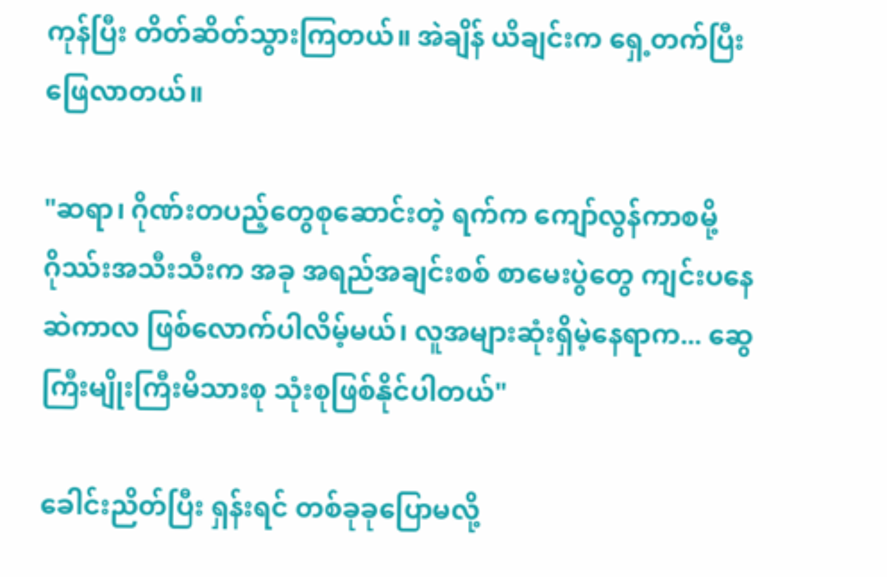ကုန်ပြီး တိတ်ဆိတ်သွားကြတယ်။ အဲချိန် ယိချင်းက ရှေ့တက်ပြီး ဖြေလာတယ်။

"ဆရာ၊ ဂိုဏ်းတပည့်တွေစုဆောင်းတဲ့ ရက်က ကျော်လွန်ကာစမို့ ဂိုဿ်းအသီးသီးက အခု အရည်အချင်းစစ် စာမေးပွဲတွေ ကျင်းပနေဆဲကာလ ဖြစ်လောက်ပါလိမ့်မယ်၊ လူအများဆုံးရှိမဲ့နေရာက... ဆွေကြီးမျိုးကြီးမိသားစု သုံးစုဖြစ်နိုင်ပါတယ်"

ခေါင်းညိတ်ပြီး ရှန်းရင် တစ်ခုခုပြောမလို့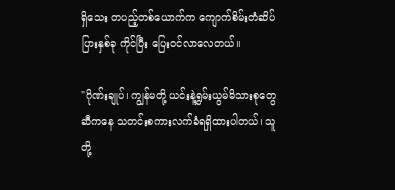ရှိသေး တပည့်တစ်ယောက်က ကျောက်စိမ်းတံဆိပ်ပြားနှစ်ခု ကိုင်ပြီး ပြေးဝင်လာလေတယ်။

"ဂိုဏ်းချုပ်၊ ကျွန်မတို့ ယင်းနဲ့ရွှမ်းယွမ်မိသားစုတွေဆီကနေ သတင်းစကားလက်ခံရရှိထားပါတယ်၊ သူတို့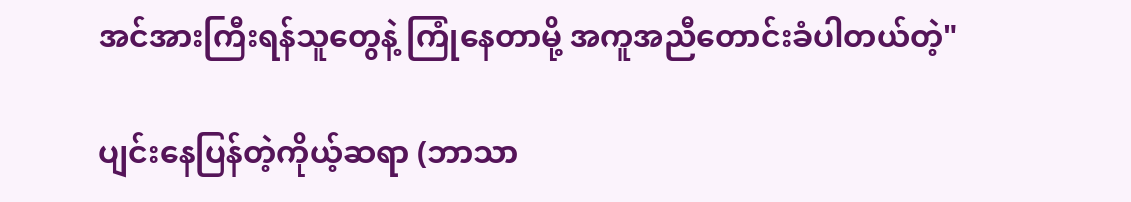အင်အားကြီးရန်သူတွေနဲ့ ကြုံနေတာမို့ အကူအညီတောင်းခံပါတယ်တဲ့"

ပျင်းနေပြန်တဲ့ကိုယ့်ဆရာ (ဘာသာ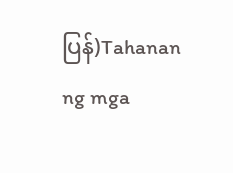ပြန်)Tahanan ng mga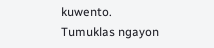kuwento. Tumuklas ngayon